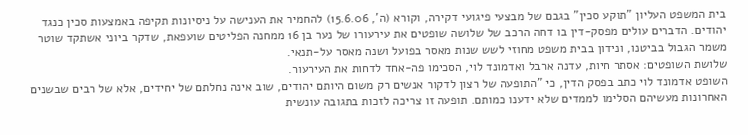בית המשפט העליון "תוקע סכין" בגבם של מבצעי פיגועי דקירה, וקורא (ה', 15.6.06) להחמיר את הענישה על ניסיונות תקיפה באמצעות סכין כנגד יהודים. הדברים עולים מפסק-דין בו דחה הרכב של שלושה שופטים את עירעורו של נער בן 16 ממחנה הפליטים שועפאת, שדקר ביוני אשתקד שוטר משמר הגבול בביטנו, ונידון בבית משפט מחוזי לשש שנות מאסר בפועל ושנה מאסר על-תנאי.
שלושת השופטים: אסתר חיות, עדנה ארבל ואדמונד לוי, הסכימו פה-אחד לדחות את העירעור.
השופט אדמונד לוי כתב בפסק הדין, כי "התופעה של רצון לדקור אנשים רק משום היותם יהודים, שוב אינה נחלתם של יחידים, אלא של רבים שבשנים האחרונות מעשיהם הסלימו לממדים שלא ידענו כמותם. תופעה זו צריכה לזכות בתגובה עונשית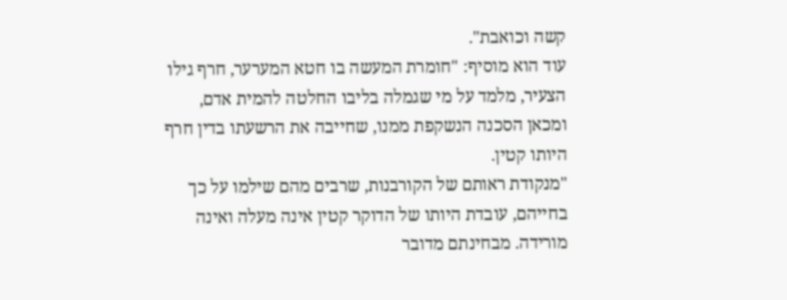קשה וכואבת".
עוד הוא מוסיף: "חומרת המעשה בו חטא המערער, חרף גילו הצעיר, מלמד על מי שגמלה בליבו החלטה להמית אדם, ומכאן הסכנה הנשקפת ממנו, שחייבה את הרשעתו בדין חרף היותו קטין.
"מנקודת ראותם של הקורבנות, שרבים מהם שילמו על כך בחייהם, עובדת היותו של הדוקר קטין אינה מעלה ואינה מורידה. מבחינתם מדובר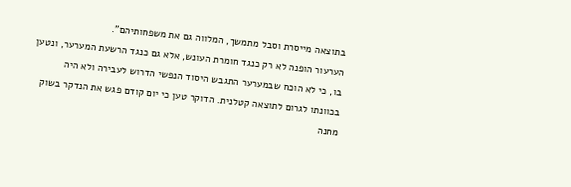בתוצאה מייסרת וסבל מתמשך, המלווה גם את משפחותיהם".
הערעור הופנה לא רק כנגד חומרת העונש, אלא גם כנגד הרשעת המערער, ונטען בו, כי לא הוכח שבמערער התגבש היסוד הנפשי הדרוש לעבירה ולא היה בכוונתו לגרום לתוצאה קטלנית. הדוקר טען כי יום קודם פגש את הנדקר בשוק מחנה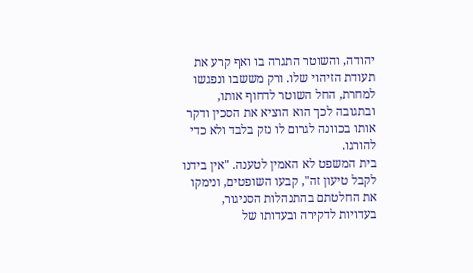יהודה, והשוטר התגרה בו ואף קרע את תעודת הזיהוי שלו. ורק מששבו ונפגשו למחרת, החל השוטר לדחוף אותו, ובתגובה לכך הוא הוציא את הסכין ודקר אותו בכוונה לגרום לו נזק בלבד ולא כדי להורגו.
בית המשפט לא האמין לטענה. "אין בידנו לקבל טיעון זה", קבעו השופטים, ונימקו את החלטתם בהתנהלות הסניגור, בעדויות לדקירה ובעדותו של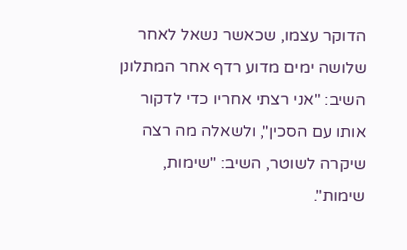הדוקר עצמו, שכאשר נשאל לאחר שלושה ימים מדוע רדף אחר המתלונן השיב: "אני רצתי אחריו כדי לדקור אותו עם הסכין", ולשאלה מה רצה שיקרה לשוטר, השיב: "שימות, שימות".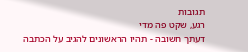תגובות
רגע, שקט פה מדי
דעתך חשובה - תהיו הראשונים להגיב על הכתבה